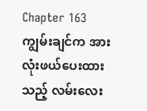Chapter 163
ကျွမ်းချင်က အားလုံးဖယ်ပေးထားသည့် လမ်းလေး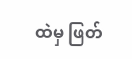ထဲမှ ဖြတ်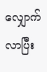လျှောက်လာပြီး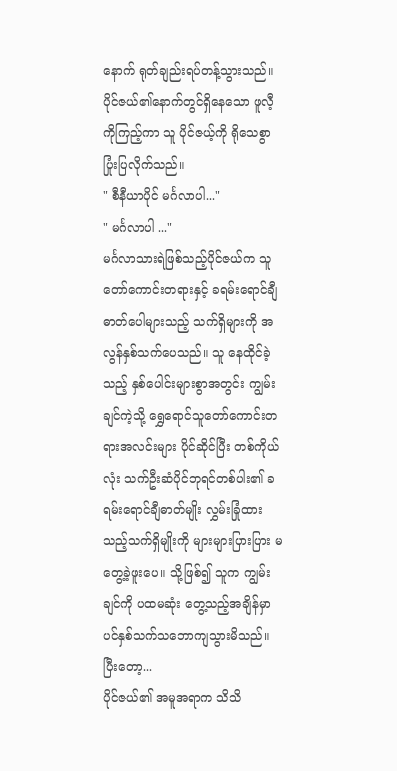နောက် ရုတ်ချည်းရပ်တန့်သွားသည်။ ပိုင်ဇယ်၏နောက်တွင်ရှိနေသော ဖူလီ့ကိုကြည့်ကာ သူ ပိုင်ဇယ့်ကို ရိုသေစွာ ပြုံးပြလိုက်သည်။
" စီနီယာပိုင် မင်္ဂလာပါ..."
" မင်္ဂလာပါ ..."
မင်္ဂလာသားရဲဖြစ်သည့်ပိုင်ဇယ်က သူတော်ကောင်းတရားနှင့် ခရမ်းရောင်ချီဓာတ်ပေါများသည့် သက်ရှိများကို အလွန်နှစ်သက်ပေသည်။ သူ နေထိုင်ခဲ့သည့် နှစ်ပေါင်းများစွာအတွင်း ကျွမ်းချင်ကဲ့သို့ ရွှေရောင်သူတော်ကောင်းတရားအလင်းများ ပိုင်ဆိုင်ပြီး တစ်ကိုယ်လုံး သက်ဦးဆံပိုင်ဘုရင်တစ်ပါး၏ ခရမ်းရောင်ချီဓာတ်မျိုး လွှမ်းခြုံထားသည့်သက်ရှိမျိုးကို များများပြားပြား မတွေ့ခဲ့ဖူးပေ။ သို့ဖြစ်၍ သူက ကျွမ်းချင်ကို ပထမဆုံး တွေ့သည့်အချိန်မှာပင်နှစ်သက်သဘောကျသွားမိသည်။
ပြီးတော့...
ပိုင်ဇယ်၏ အမူအရာက သိသိ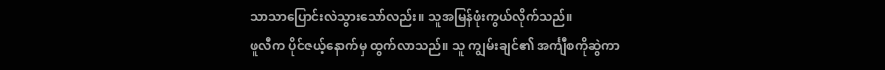သာသာပြောင်းလဲသွားသော်လည်း။ သူအမြန်ဖုံးကွယ်လိုက်သည်။
ဖူလီက ပိုင်ဇယ့်နောက်မှ ထွက်လာသည်။ သူ ကျွမ်းချင်၏ အင်္ကျီစကိုဆွဲကာ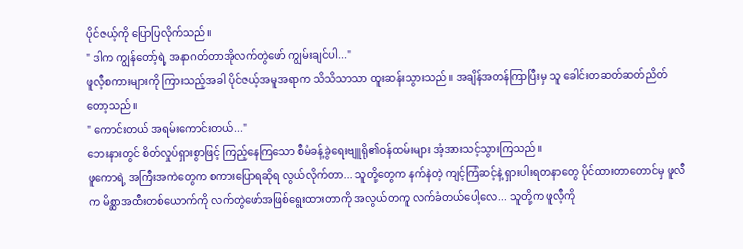ပိုင်ဇယ့်ကို ပြောပြလိုက်သည်။
" ဒါက ကျွန်တော့်ရဲ့ အနာဂတ်တာအိုလက်တွဲဖော် ကျွမ်းချင်ပါ..."
ဖူလီ့စကားများကို ကြားသည့်အခါ ပိုင်ဇယ့်အမူအရာက သိသိသာသာ ထူးဆန်းသွားသည်။ အချိန်အတန်ကြာပြီးမှ သူ ခေါင်းတဆတ်ဆတ်ညိတ်တော့သည်။
" ကောင်းတယ် အရမ်းကောင်းတယ်..."
ဘေးနားတွင် စိတ်လှုပ်ရှားစွာဖြင့် ကြည့်နေကြသော စီမံခန့်ခွဲရေးဗျူရို၏ဝန်ထမ်းများ အံ့အားသင့်သွားကြသည်။
ဖူကောရဲ့ အကြီးအကဲတွေက စကားပြောရဆိုရ လွယ်လိုက်တာ... သူတို့တွေက နက်နဲတဲ့ ကျင့်ကြံဆင့်နဲ့ ရှားပါးရတနာတွေ ပိုင်ထားတာတောင်မှ ဖူလီက မိစ္ဆာအထီးတစ်ယောက်ကို လက်တွဲဖော်အဖြစ်ရွေးထားတာကို အလွယ်တကူ လက်ခံတယ်ပေါ့လေ... သူတို့က ဖူလီ့ကို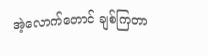အဲ့လောက်တောင် ချစ်ကြတာ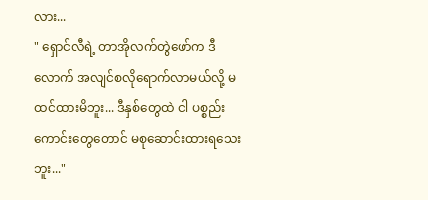လား...
" ရှောင်လီရဲ့ တာအိုလက်တွဲဖော်က ဒီလောက် အလျင်စလိုရောက်လာမယ်လို့ မထင်ထားမိဘူး... ဒီနှစ်တွေထဲ ငါ ပစ္စည်းကောင်းတွေတောင် မစုဆောင်းထားရသေးဘူး..."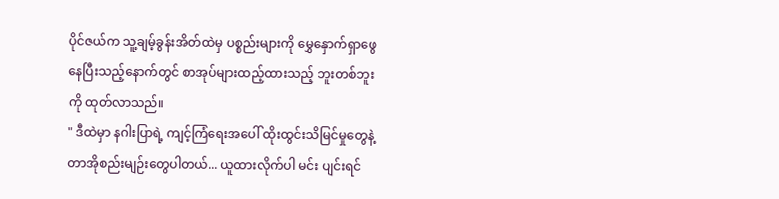ပိုင်ဇယ်က သူ့ချမ့်ခွန်းအိတ်ထဲမှ ပစ္စည်းများကို မွှေနှောက်ရှာဖွေနေပြီးသည့်နောက်တွင် စာအုပ်များထည့်ထားသည့် ဘူးတစ်ဘူးကို ထုတ်လာသည်။
" ဒီထဲမှာ နဂါးပြာရဲ့ ကျင့်ကြံရေးအပေါ် ထိုးထွင်းသိမြင်မှုတွေနဲ့ တာအိုစည်းမျဉ်းတွေပါတယ်... ယူထားလိုက်ပါ မင်း ပျင်းရင်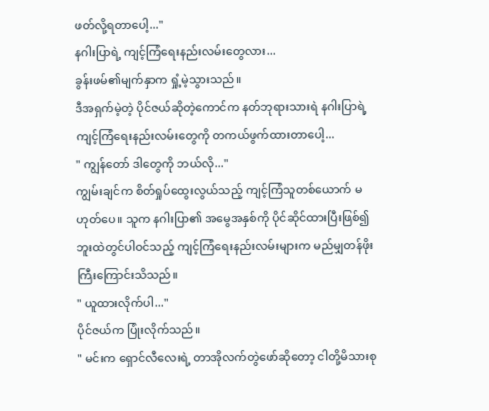ဖတ်လို့ရတာပေါ့..."
နဂါးပြာရဲ့ ကျင့်ကြံရေးနည်းလမ်းတွေလား...
ခွန်းဖမ်၏မျက်နှာက ရှုံ့မဲ့သွားသည်။
ဒီအရှက်မဲ့တဲ့ ပိုင်ဇယ်ဆိုတဲ့ကောင်က နတ်ဘုရားသားရဲ နဂါးပြာရဲ့ ကျင့်ကြံရေးနည်းလမ်းတွေကို တကယ်ဖွက်ထားတာပေါ့...
" ကျွန်တော် ဒါတွေကို ဘယ်လို..."
ကျွမ်းချင်က စိတ်ရှုပ်ထွေးလွယ်သည့် ကျင့်ကြံသူတစ်ယောက် မဟုတ်ပေ။ သူက နဂါးပြာ၏ အမွေအနှစ်ကို ပိုင်ဆိုင်ထားပြီးဖြစ်၍ ဘူးထဲတွင်ပါဝင်သည့် ကျင့်ကြံရေးနည်းလမ်းများက မည်မျှတန်ဖိုးကြီးကြောင်းသိသည်။
" ယူထားလိုက်ပါ..."
ပိုင်ဇယ်က ပြုံးလိုက်သည်။
" မင်းက ရှောင်လီလေးရဲ့ တာအိုလက်တွဲဖော်ဆိုတော့ ငါတို့မိသားစု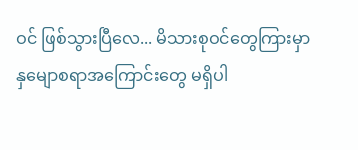ဝင် ဖြစ်သွားပြီလေ... မိသားစုဝင်တွေကြားမှာ နှမျောစရာအကြောင်းတွေ မရှိပါ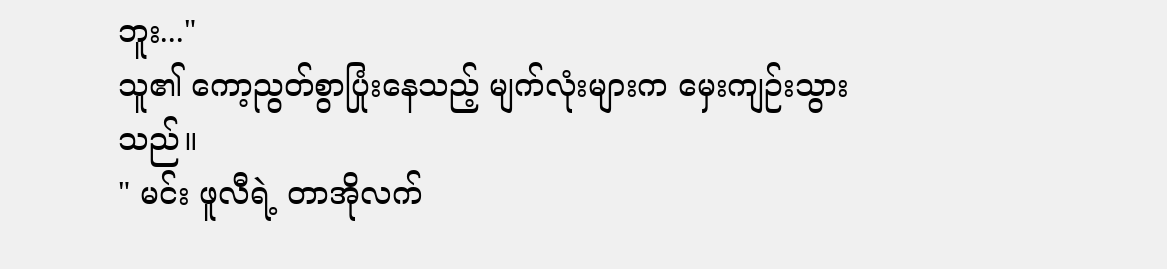ဘူး..."
သူ၏ ကော့ညွတ်စွာပြုံးနေသည့် မျက်လုံးများက မှေးကျဉ်းသွားသည်။
" မင်း ဖူလီရဲ့ တာအိုလက်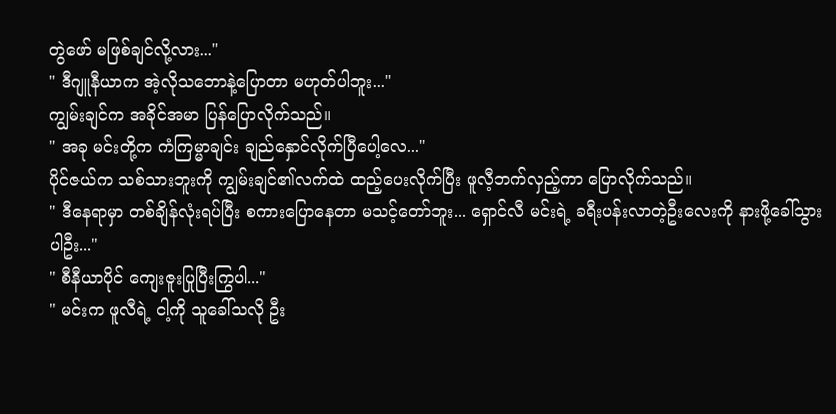တွဲဖော် မဖြစ်ချင်လို့လား..."
" ဒီဂျူနီယာက အဲ့လိုသဘောနဲ့ပြောတာ မဟုတ်ပါဘူး..."
ကျွမ်းချင်က အခိုင်အမာ ပြန်ပြောလိုက်သည်။
" အခု မင်းတို့က ကံကြမ္မာချင်း ချည်နှောင်လိုက်ပြီပေါ့လေ..."
ပိုင်ဇယ်က သစ်သားဘူးကို ကျွမ်းချင်၏လက်ထဲ ထည့်ပေးလိုက်ပြီး ဖူလီ့ဘက်လှည့်ကာ ပြောလိုက်သည်။
" ဒီနေရာမှာ တစ်ချိန်လုံးရပ်ပြီး စကားပြောနေတာ မသင့်တော်ဘူး... ရှောင်လီ မင်းရဲ့ ခရီးပန်းလာတဲ့ဦးလေးကို နားဖို့ခေါ်သွားပါဦး..."
" စီနီယာပိုင် ကျေးဇူးပြုပြီးကြွပါ..."
" မင်းက ဖူလီရဲ့ ငါ့ကို သူခေါ်သလို ဦး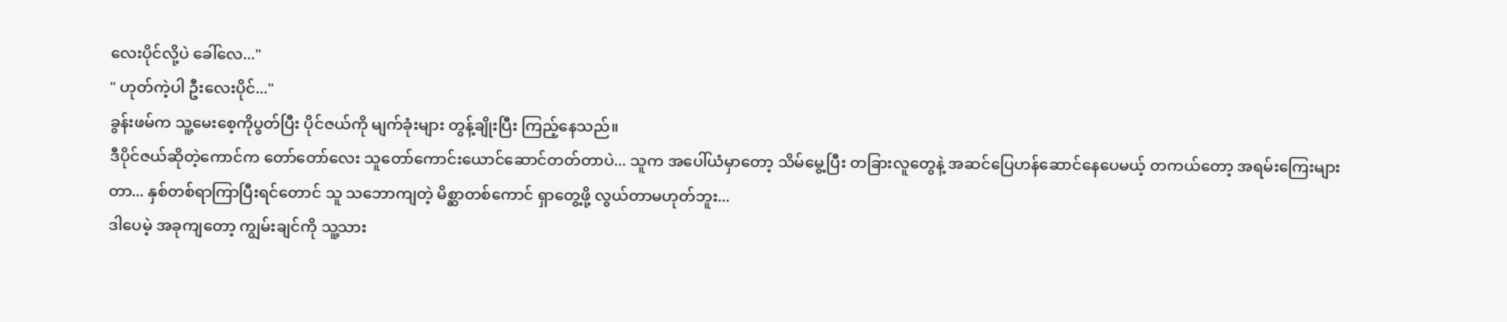လေးပိုင်လို့ပဲ ခေါ်လေ..."
" ဟုတ်ကဲ့ပါ ဦးလေးပိုင်..."
ခွန်းဖမ်က သူ့မေးစေ့ကိုပွတ်ပြီး ပိုင်ဇယ်ကို မျက်ခုံးများ တွန့်ချိုးပြီး ကြည့်နေသည်။
ဒီပိုင်ဇယ်ဆိုတဲ့ကောင်က တော်တော်လေး သူတော်ကောင်းယောင်ဆောင်တတ်တာပဲ... သူက အပေါ်ယံမှာတော့ သိမ်မွေ့ပြီး တခြားလူတွေနဲ့ အဆင်ပြေဟန်ဆောင်နေပေမယ့် တကယ်တော့ အရမ်းကြေးများတာ... နှစ်တစ်ရာကြာပြီးရင်တောင် သူ သဘောကျတဲ့ မိစ္ဆာတစ်ကောင် ရှာတွေ့ဖို့ လွယ်တာမဟုတ်ဘူး...
ဒါပေမဲ့ အခုကျတော့ ကျွမ်းချင်ကို သူ့သား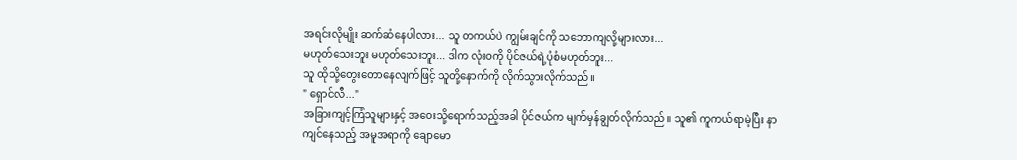အရင်းလိုမျိုး ဆက်ဆံနေပါလား... သူ တကယ်ပဲ ကျွမ်းချင်ကို သဘောကျလို့များလား...
မဟုတ်သေးဘူး မဟုတ်သေးဘူး... ဒါက လုံးဝကို ပိုင်ဇယ်ရဲ့ပုံစံမဟုတ်ဘူး...
သူ ထိုသို့တွေးတောနေလျက်ဖြင့် သူတို့နောက်ကို လိုက်သွားလိုက်သည်။
" ရှောင်လီ..."
အခြားကျင့်ကြံသူများနှင့် အဝေးသို့ရောက်သည့်အခါ ပိုင်ဇယ်က မျက်မှန်ချွတ်လိုက်သည်။ သူ၏ ကူကယ်ရာမဲ့ပြီး နာကျင်နေသည့် အမူအရာကို ချောမော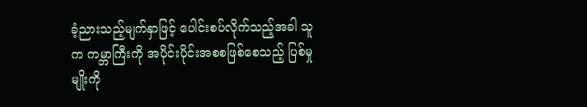ခံ့ညားသည့်မျက်နှာဖြင့် ပေါင်းစပ်လိုက်သည့်အခါ သူက ကမ္ဘာကြီးကို အပိုင်းပိုင်းအစစဖြစ်စေသည့် ပြစ်မှုမျိုးကို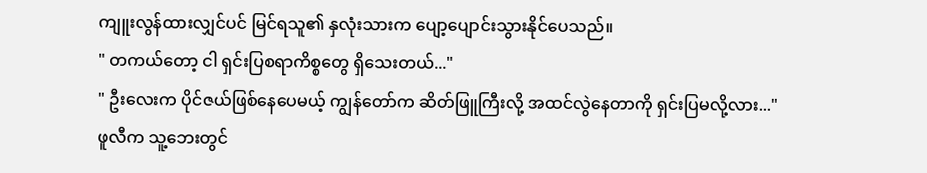ကျူးလွန်ထားလျှင်ပင် မြင်ရသူ၏ နှလုံးသားက ပျော့ပျောင်းသွားနိုင်ပေသည်။
" တကယ်တော့ ငါ ရှင်းပြစရာကိစ္စတွေ ရှိသေးတယ်..."
" ဦးလေးက ပိုင်ဇယ်ဖြစ်နေပေမယ့် ကျွန်တော်က ဆိတ်ဖြူကြီးလို့ အထင်လွဲနေတာကို ရှင်းပြမလို့လား..."
ဖူလီက သူ့ဘေးတွင်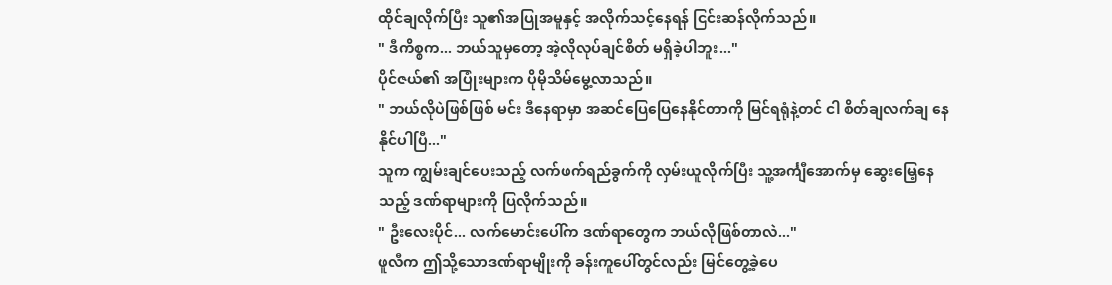ထိုင်ချလိုက်ပြီး သူ၏အပြုအမူနှင့် အလိုက်သင့်နေရန် ငြင်းဆန်လိုက်သည်။
" ဒီကိစ္စက... ဘယ်သူမှတော့ အဲ့လိုလုပ်ချင်စိတ် မရှိခဲ့ပါဘူး..."
ပိုင်ဇယ်၏ အပြုံးများက ပိုမိုသိမ်မွေ့လာသည်။
" ဘယ်လိုပဲဖြစ်ဖြစ် မင်း ဒီနေရာမှာ အဆင်ပြေပြေနေနိုင်တာကို မြင်ရရုံနဲ့တင် ငါ စိတ်ချလက်ချ နေနိုင်ပါပြီ..."
သူက ကျွမ်းချင်ပေးသည့် လက်ဖက်ရည်ခွက်ကို လှမ်းယူလိုက်ပြီး သူ့အင်္ကျီအောက်မှ ဆွေးမြေ့နေသည့် ဒဏ်ရာများကို ပြလိုက်သည်။
" ဦးလေးပိုင်... လက်မောင်းပေါ်က ဒဏ်ရာတွေက ဘယ်လိုဖြစ်တာလဲ..."
ဖူလီက ဤသို့သောဒဏ်ရာမျိုးကို ခန်းကူပေါ်တွင်လည်း မြင်တွေ့ခဲ့ပေ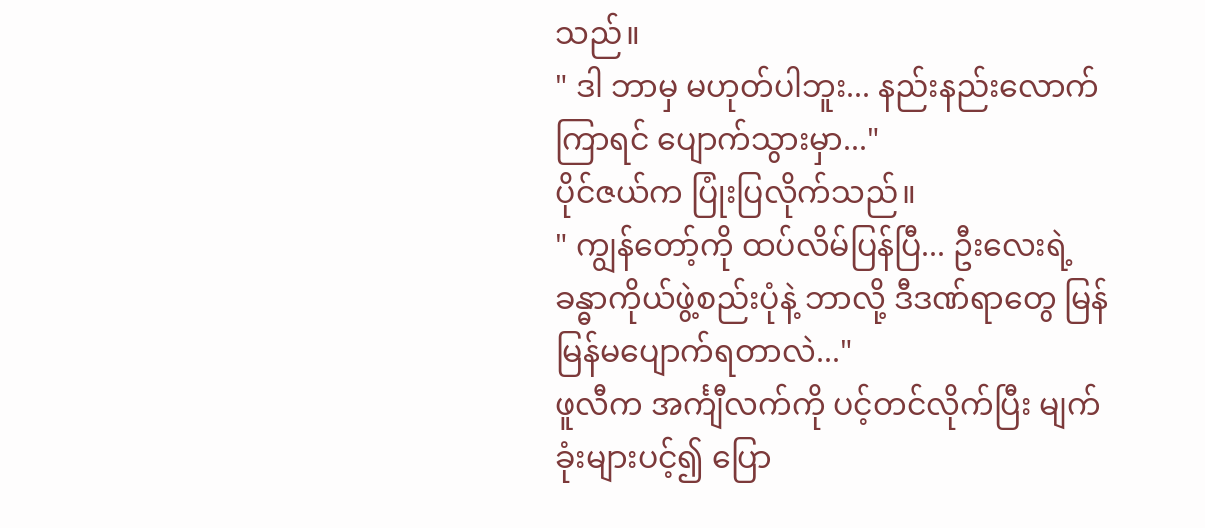သည်။
" ဒါ ဘာမှ မဟုတ်ပါဘူး... နည်းနည်းလောက်ကြာရင် ပျောက်သွားမှာ..."
ပိုင်ဇယ်က ပြုံးပြလိုက်သည်။
" ကျွန်တော့်ကို ထပ်လိမ်ပြန်ပြီ... ဦးလေးရဲ့ ခန္ဓာကိုယ်ဖွဲ့စည်းပုံနဲ့ ဘာလို့ ဒီဒဏ်ရာတွေ မြန်မြန်မပျောက်ရတာလဲ..."
ဖူလီက အင်္ကျီလက်ကို ပင့်တင်လိုက်ပြီး မျက်ခုံးများပင့်၍ ပြော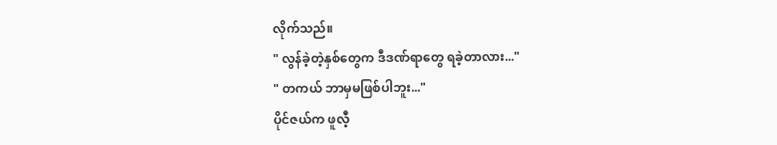လိုက်သည်။
" လွန်ခဲ့တဲ့နှစ်တွေက ဒီဒဏ်ရာတွေ ရခဲ့တာလား..."
" တကယ် ဘာမှမဖြစ်ပါဘူး..."
ပိုင်ဇယ်က ဖူလီ့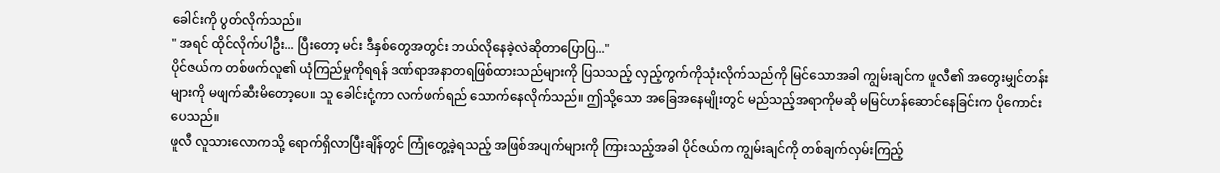ခေါင်းကို ပွတ်လိုက်သည်။
" အရင် ထိုင်လိုက်ပါဦး... ပြီးတော့ မင်း ဒီနှစ်တွေအတွင်း ဘယ်လိုနေခဲ့လဲဆိုတာပြောပြ..."
ပိုင်ဇယ်က တစ်ဖက်လူ၏ ယုံကြည်မှုကိုရရန် ဒဏ်ရာအနာတရဖြစ်ထားသည်များကို ပြသသည့် လှည့်ကွက်ကိုသုံးလိုက်သည်ကို မြင်သောအခါ ကျွမ်းချင်က ဖူလီ၏ အတွေးမျှင်တန်းများကို မဖျက်ဆီးမိတော့ပေ။ သူ ခေါင်းငုံ့ကာ လက်ဖက်ရည် သောက်နေလိုက်သည်။ ဤသို့သော အခြေအနေမျိုးတွင် မည်သည့်အရာကိုမဆို မမြင်ဟန်ဆောင်နေခြင်းက ပိုကောင်းပေသည်။
ဖူလီ လူသားလောကသို့ ရောက်ရှိလာပြီးချိန်တွင် ကြုံတွေ့ခဲ့ရသည့် အဖြစ်အပျက်များကို ကြားသည့်အခါ ပိုင်ဇယ်က ကျွမ်းချင်ကို တစ်ချက်လှမ်းကြည့်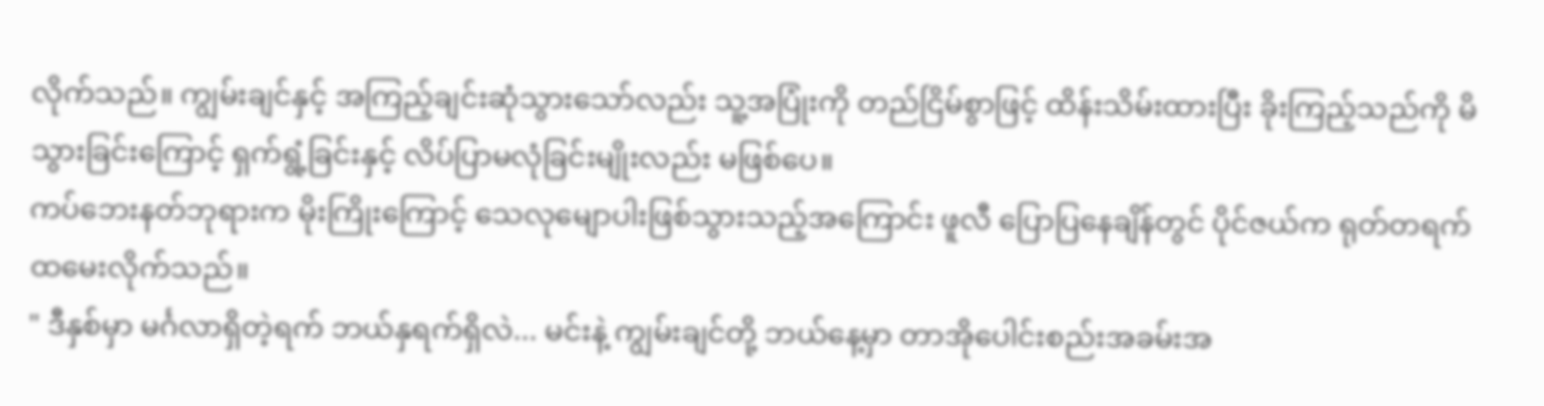လိုက်သည်။ ကျွမ်းချင်နှင့် အကြည့်ချင်းဆုံသွားသော်လည်း သူ့အပြုံးကို တည်ငြိမ်စွာဖြင့် ထိန်းသိမ်းထားပြီး ခိုးကြည့်သည်ကို မိသွားခြင်းကြောင့် ရှက်ရွံ့ခြင်းနှင့် လိပ်ပြာမလုံခြင်းမျိုးလည်း မဖြစ်ပေ။
ကပ်ဘေးနတ်ဘုရားက မိုးကြိုးကြောင့် သေလုမျောပါးဖြစ်သွားသည့်အကြောင်း ဖူလီ ပြောပြနေချိန်တွင် ပိုင်ဇယ်က ရုတ်တရက် ထမေးလိုက်သည်။
" ဒီနှစ်မှာ မင်္ဂလာရှိတဲ့ရက် ဘယ်နှရက်ရှိလဲ... မင်းနဲ့ ကျွမ်းချင်တို့ ဘယ်နေ့မှာ တာအိုပေါင်းစည်းအခမ်းအ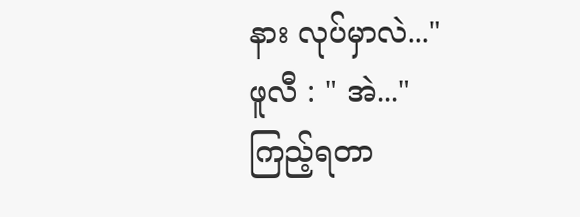နား လုပ်မှာလဲ..."
ဖူလီ : " အဲ..."
ကြည့်ရတာ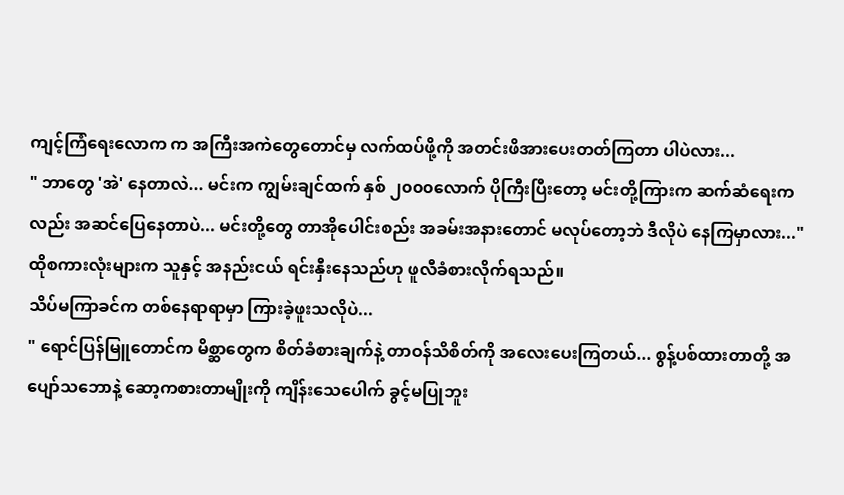ကျင့်ကြံရေးလောက က အကြီးအကဲတွေတောင်မှ လက်ထပ်ဖို့ကို အတင်းဖိအားပေးတတ်ကြတာ ပါပဲလား...
" ဘာတွေ 'အဲ' နေတာလဲ... မင်းက ကျွမ်းချင်ထက် နှစ် ၂၀၀၀လောက် ပိုကြီးပြီးတော့ မင်းတို့ကြားက ဆက်ဆံရေးကလည်း အဆင်ပြေနေတာပဲ... မင်းတို့တွေ တာအိုပေါင်းစည်း အခမ်းအနားတောင် မလုပ်တော့ဘဲ ဒီလိုပဲ နေကြမှာလား..."
ထိုစကားလုံးများက သူနှင့် အနည်းငယ် ရင်းနှီးနေသည်ဟု ဖူလီခံစားလိုက်ရသည်။
သိပ်မကြာခင်က တစ်နေရာရာမှာ ကြားခဲ့ဖူးသလိုပဲ...
" ရောင်ပြန်မြူတောင်က မိစ္ဆာတွေက စိတ်ခံစားချက်နဲ့ တာဝန်သိစိတ်ကို အလေးပေးကြတယ်... စွန့်ပစ်ထားတာတို့ အပျော်သဘောနဲ့ ဆော့ကစားတာမျိုးကို ကျိန်းသေပေါက် ခွင့်မပြုဘူး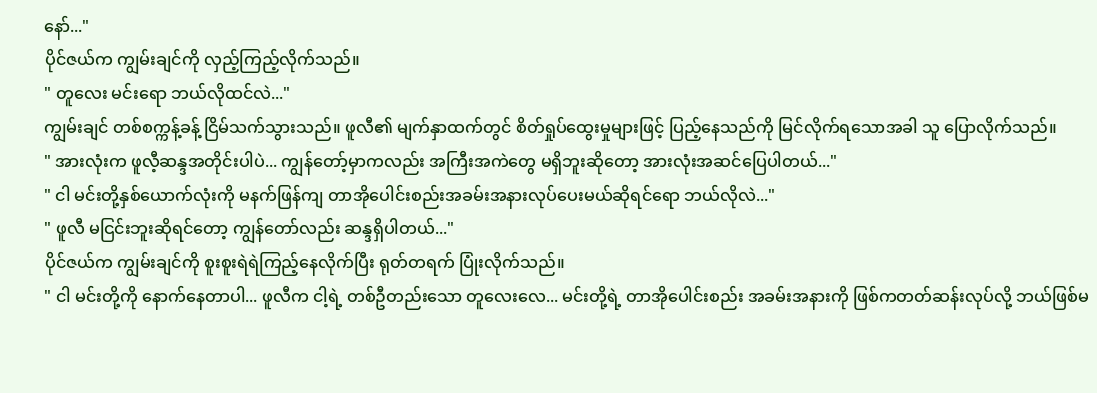နော်..."
ပိုင်ဇယ်က ကျွမ်းချင်ကို လှည့်ကြည့်လိုက်သည်။
" တူလေး မင်းရော ဘယ်လိုထင်လဲ..."
ကျွမ်းချင် တစ်စက္ကန့်ခန့် ငြိမ်သက်သွားသည်။ ဖူလီ၏ မျက်နှာထက်တွင် စိတ်ရှုပ်ထွေးမှုများဖြင့် ပြည့်နေသည်ကို မြင်လိုက်ရသောအခါ သူ ပြောလိုက်သည်။
" အားလုံးက ဖူလီ့ဆန္ဒအတိုင်းပါပဲ... ကျွန်တော့်မှာကလည်း အကြီးအကဲတွေ မရှိဘူးဆိုတော့ အားလုံးအဆင်ပြေပါတယ်..."
" ငါ မင်းတို့နှစ်ယောက်လုံးကို မနက်ဖြန်ကျ တာအိုပေါင်းစည်းအခမ်းအနားလုပ်ပေးမယ်ဆိုရင်ရော ဘယ်လိုလဲ..."
" ဖူလီ မငြင်းဘူးဆိုရင်တော့ ကျွန်တော်လည်း ဆန္ဒရှိပါတယ်..."
ပိုင်ဇယ်က ကျွမ်းချင်ကို စူးစူးရဲရဲကြည့်နေလိုက်ပြီး ရုတ်တရက် ပြုံးလိုက်သည်။
" ငါ မင်းတို့ကို နောက်နေတာပါ... ဖူလီက ငါ့ရဲ့ တစ်ဦတည်းသော တူလေးလေ... မင်းတို့ရဲ့ တာအိုပေါင်းစည်း အခမ်းအနားကို ဖြစ်ကတတ်ဆန်းလုပ်လို့ ဘယ်ဖြစ်မ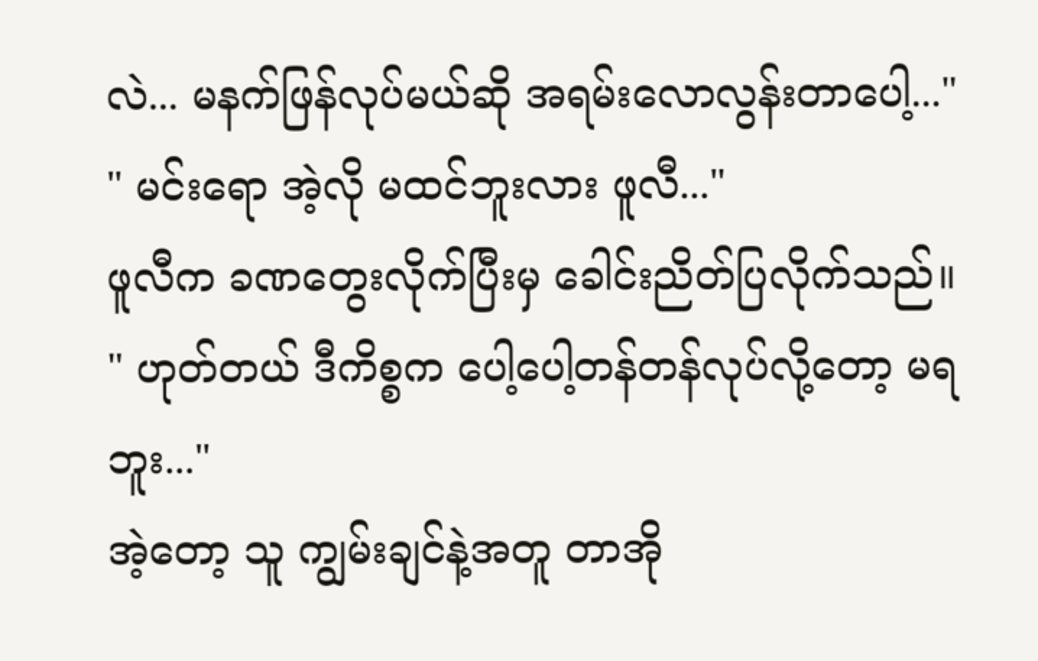လဲ... မနက်ဖြန်လုပ်မယ်ဆို အရမ်းလောလွန်းတာပေါ့..."
" မင်းရော အဲ့လို မထင်ဘူးလား ဖူလီ..."
ဖူလီက ခဏတွေးလိုက်ပြီးမှ ခေါင်းညိတ်ပြလိုက်သည်။
" ဟုတ်တယ် ဒီကိစ္စက ပေါ့ပေါ့တန်တန်လုပ်လို့တော့ မရဘူး..."
အဲ့တော့ သူ ကျွမ်းချင်နဲ့အတူ တာအို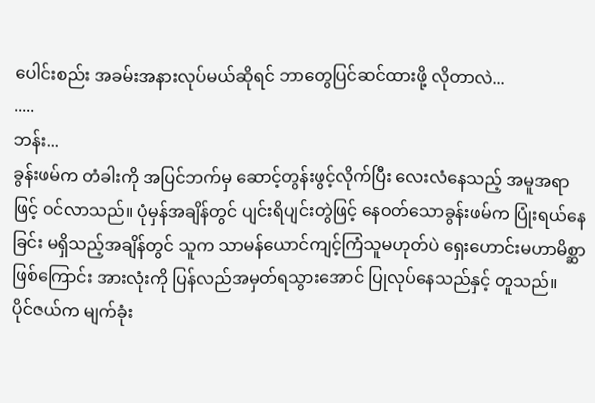ပေါင်းစည်း အခမ်းအနားလုပ်မယ်ဆိုရင် ဘာတွေပြင်ဆင်ထားဖို့ လိုတာလဲ...
.....
ဘန်း...
ခွန်းဖမ်က တံခါးကို အပြင်ဘက်မှ ဆောင့်တွန်းဖွင့်လိုက်ပြီး လေးလံနေသည့် အမူအရာဖြင့် ဝင်လာသည်။ ပုံမှန်အချိန်တွင် ပျင်းရိပျင်းတွဲဖြင့် နေဝတ်သောခွန်းဖမ်က ပြုံးရယ်နေခြင်း မရှိသည့်အချိန်တွင် သူက သာမန်ယောင်ကျင့်ကြံသူမဟုတ်ပဲ ရှေးဟောင်းမဟာမိစ္ဆာဖြစ်ကြောင်း အားလုံးကို ပြန်လည်အမှတ်ရသွားအောင် ပြုလုပ်နေသည်နှင့် တူသည်။
ပိုင်ဇယ်က မျက်ခုံး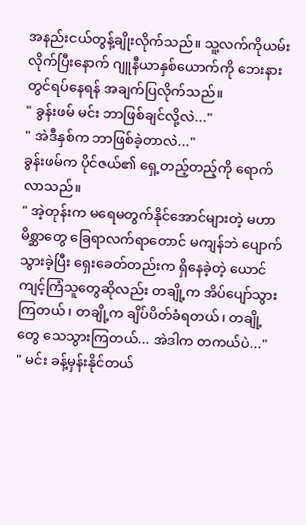အနည်းငယ်တွန့်ချိုးလိုက်သည်။ သူ့လက်ကိုယမ်းလိုက်ပြီးနောက် ဂျူနီယာနှစ်ယောက်ကို ဘေးနားတွင်ရပ်နေရန် အချက်ပြလိုက်သည်။
" ခွန်းဖမ် မင်း ဘာဖြစ်ချင်လို့လဲ..."
" အဲဒီနှစ်က ဘာဖြစ်ခဲ့တာလဲ..."
ခွန်းဖမ်က ပိုင်ဇယ်၏ ရှေ့တည့်တည့်ကို ရောက်လာသည်။
" အဲ့တုန်းက မရေမတွက်နိုင်အောင်များတဲ့ မဟာမိစ္ဆာတွေ ခြေရာလက်ရာတောင် မကျန်ဘဲ ပျောက်သွားခဲ့ပြီး ရှေးခေတ်တည်းက ရှိနေခဲ့တဲ့ ယောင်ကျင့်ကြံသူတွေဆိုလည်း တချို့က အိပ်ပျော်သွားကြတယ်၊ တချို့က ချိပ်ပိတ်ခံရတယ်၊ တချို့တွေ သေသွားကြတယ်... အဲဒါက တကယ်ပဲ..."
" မင်း ခန့်မှန်းနိုင်တယ်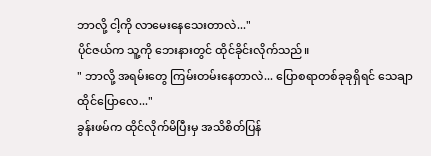ဘာလို့ ငါ့ကို လာမေးနေသေးတာလဲ..."
ပိုင်ဇယ်က သူ့ကို ဘေးနားတွင် ထိုင်ခိုင်းလိုက်သည်။
" ဘာလို့ အရမ်းတွေ ကြမ်းတမ်းနေတာလဲ... ပြောစရာတစ်ခုခုရှိရင် သေချာထိုင်ပြောလေ..."
ခွန်းဖမ်က ထိုင်လိုက်မိပြီးမှ အသိစိတ်ပြန်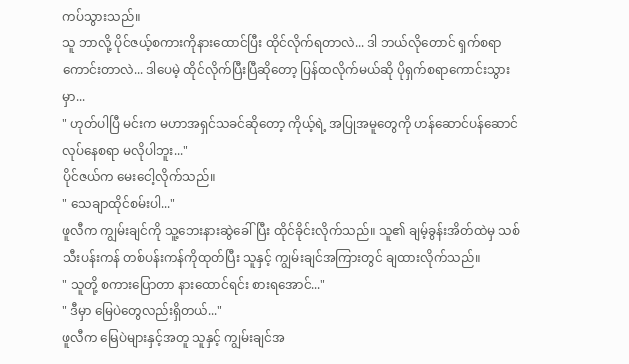ကပ်သွားသည်။
သူ ဘာလို့ ပိုင်ဇယ့်စကားကိုနားထောင်ပြီး ထိုင်လိုက်ရတာလဲ... ဒါ ဘယ်လိုတောင် ရှက်စရာကောင်းတာလဲ... ဒါပေမဲ့ ထိုင်လိုက်ပြီးပြီဆိုတော့ ပြန်ထလိုက်မယ်ဆို ပိုရှက်စရာကောင်းသွားမှာ...
" ဟုတ်ပါပြီ မင်းက မဟာအရှင်သခင်ဆိုတော့ ကိုယ့်ရဲ့ အပြုအမူတွေကို ဟန်ဆောင်ပန်ဆောင် လုပ်နေစရာ မလိုပါဘူး..."
ပိုင်ဇယ်က မေးငေါ့လိုက်သည်။
" သေချာထိုင်စမ်းပါ..."
ဖူလီက ကျွမ်းချင်ကို သူ့ဘေးနားဆွဲခေါ်ပြီး ထိုင်ခိုင်းလိုက်သည်။ သူ၏ ချမ့်ခွန်းအိတ်ထဲမှ သစ်သီးပန်းကန် တစ်ပန်းကန်ကိုထုတ်ပြီး သူနှင့် ကျွမ်းချင်အကြားတွင် ချထားလိုက်သည်။
" သူတို့ စကားပြောတာ နားထောင်ရင်း စားရအောင်..."
" ဒီမှာ မြေပဲတွေလည်းရှိတယ်..."
ဖူလီက မြေပဲများနှင့်အတူ သူနှင့် ကျွမ်းချင်အ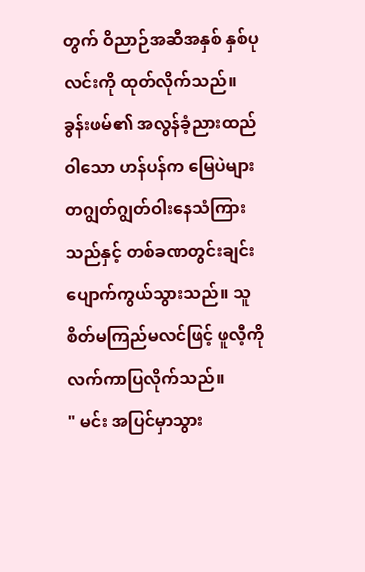တွက် ဝိညာဉ်အဆီအနှစ် နှစ်ပုလင်းကို ထုတ်လိုက်သည်။
ခွန်းဖမ်၏ အလွန်ခံ့ညားထည်ဝါသော ဟန်ပန်က မြေပဲများ တဂျွတ်ဂျွတ်ဝါးနေသံကြားသည်နှင့် တစ်ခဏတွင်းချင်း ပျောက်ကွယ်သွားသည်။ သူ စိတ်မကြည်မလင်ဖြင့် ဖူလီ့ကို လက်ကာပြလိုက်သည်။
" မင်း အပြင်မှာသွား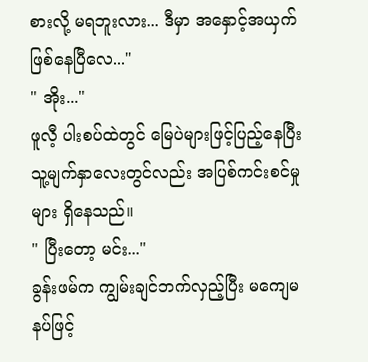စားလို့ မရဘူးလား... ဒီမှာ အနှောင့်အယှက်ဖြစ်နေပြီလေ..."
" အိုး..."
ဖူလီ့ ပါးစပ်ထဲတွင် မြေပဲများဖြင့်ပြည့်နေပြီး သူ့မျက်နှာလေးတွင်လည်း အပြစ်ကင်းစင်မှုများ ရှိနေသည်။
" ပြီးတော့ မင်း..."
ခွန်းဖမ်က ကျွမ်းချင်ဘက်လှည့်ပြီး မကျေမနပ်ဖြင့်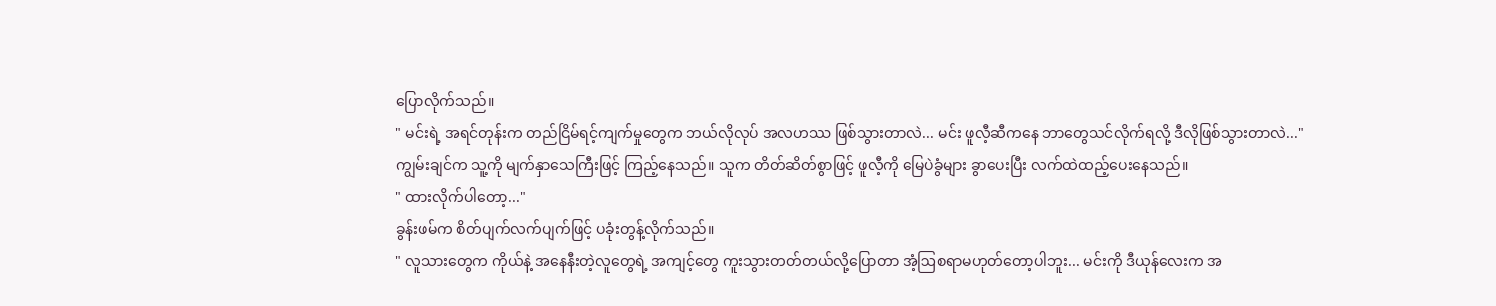ပြောလိုက်သည်။
" မင်းရဲ့ အရင်တုန်းက တည်ငြိမ်ရင့်ကျက်မှုတွေက ဘယ်လိုလုပ် အလဟဿ ဖြစ်သွားတာလဲ... မင်း ဖူလီ့ဆီကနေ ဘာတွေသင်လိုက်ရလို့ ဒီလိုဖြစ်သွားတာလဲ..."
ကျွမ်းချင်က သူ့ကို မျက်နှာသေကြီးဖြင့် ကြည့်နေသည်။ သူက တိတ်ဆိတ်စွာဖြင့် ဖူလီ့ကို မြေပဲခွံများ ခွာပေးပြီး လက်ထဲထည့်ပေးနေသည်။
" ထားလိုက်ပါတော့..."
ခွန်းဖမ်က စိတ်ပျက်လက်ပျက်ဖြင့် ပခုံးတွန့်လိုက်သည်။
" လူသားတွေက ကိုယ်နဲ့ အနေနီးတဲ့လူတွေရဲ့ အကျင့်တွေ ကူးသွားတတ်တယ်လို့ပြောတာ အံ့ဩစရာမဟုတ်တော့ပါဘူး... မင်းကို ဒီယုန်လေးက အ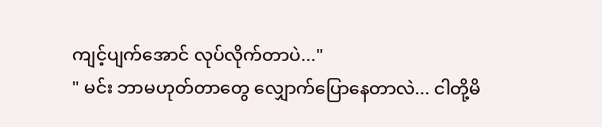ကျင့်ပျက်အောင် လုပ်လိုက်တာပဲ..."
" မင်း ဘာမဟုတ်တာတွေ လျှောက်ပြောနေတာလဲ... ငါတို့မိ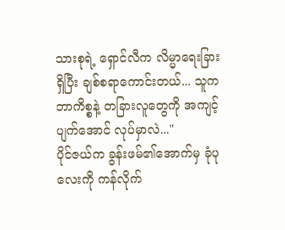သားစုရဲ့ ရှောင်လီက လိမ္မာရေးခြားရှိပြီး ချစ်စရာကောင်းတယ်... သူက ဘာကိစ္စနဲ့ တခြားလူတွေကို အကျင့်ပျက်အောင် လုပ်မှာလဲ..."
ပိုင်ဇယ်က ခွန်းဖမ်၏အောက်မှ ခုံပုလေးကို ကန်လိုက်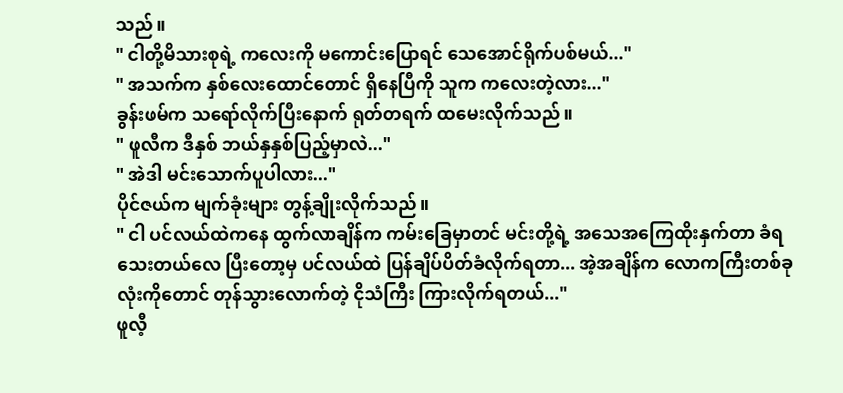သည်။
" ငါတို့မိသားစုရဲ့ ကလေးကို မကောင်းပြောရင် သေအောင်ရိုက်ပစ်မယ်..."
" အသက်က နှစ်လေးထောင်တောင် ရှိနေပြီကို သူက ကလေးတဲ့လား..."
ခွန်းဖမ်က သရော်လိုက်ပြီးနောက် ရုတ်တရက် ထမေးလိုက်သည်။
" ဖူလီက ဒီနှစ် ဘယ်နှနှစ်ပြည့်မှာလဲ..."
" အဲဒါ မင်းသောက်ပူပါလား..."
ပိုင်ဇယ်က မျက်ခုံးများ တွန့်ချိုးလိုက်သည်။
" ငါ ပင်လယ်ထဲကနေ ထွက်လာချိန်က ကမ်းခြေမှာတင် မင်းတို့ရဲ့ အသေအကြေထိုးနှက်တာ ခံရသေးတယ်လေ ပြီးတော့မှ ပင်လယ်ထဲ ပြန်ချိပ်ပိတ်ခံလိုက်ရတာ... အဲ့အချိန်က လောကကြီးတစ်ခုလုံးကိုတောင် တုန်သွားလောက်တဲ့ ငိုသံကြီး ကြားလိုက်ရတယ်..."
ဖူလီ့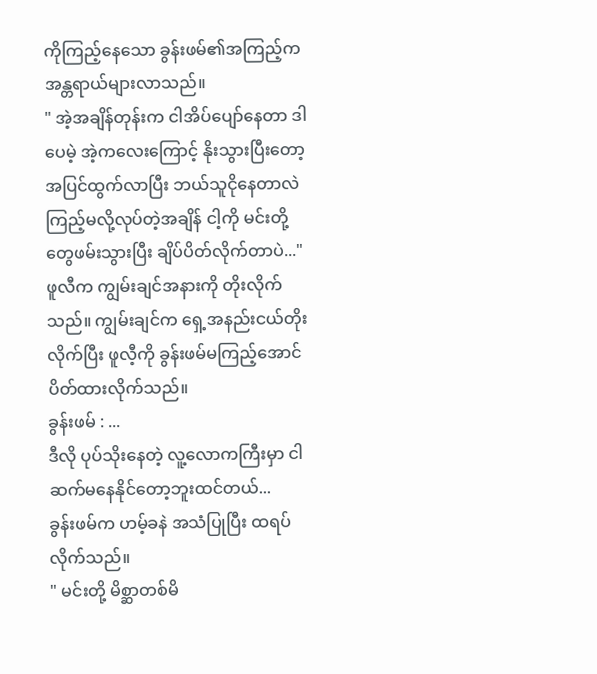ကိုကြည့်နေသော ခွန်းဖမ်၏အကြည့်က အန္တရာယ်များလာသည်။
" အဲ့အချိန်တုန်းက ငါအိပ်ပျော်နေတာ ဒါပေမဲ့ အဲ့ကလေးကြောင့် နိုးသွားပြီးတော့ အပြင်ထွက်လာပြီး ဘယ်သူငိုနေတာလဲ ကြည့်မလို့လုပ်တဲ့အချိန် ငါ့ကို မင်းတို့တွေဖမ်းသွားပြီး ချိပ်ပိတ်လိုက်တာပဲ..."
ဖူလီက ကျွမ်းချင်အနားကို တိုးလိုက်သည်။ ကျွမ်းချင်က ရှေ့အနည်းငယ်တိုးလိုက်ပြီး ဖူလီ့ကို ခွန်းဖမ်မကြည့်အောင် ပိတ်ထားလိုက်သည်။
ခွန်းဖမ် : ...
ဒီလို ပုပ်သိုးနေတဲ့ လူ့လောကကြီးမှာ ငါ ဆက်မနေနိုင်တော့ဘူးထင်တယ်...
ခွန်းဖမ်က ဟမ့်ခနဲ အသံပြုပြီး ထရပ်လိုက်သည်။
" မင်းတို့ မိစ္ဆာတစ်မိ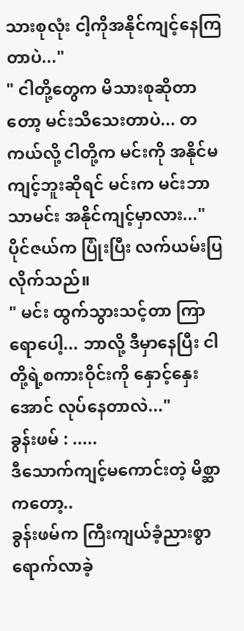သားစုလုံး ငါ့ကိုအနိုင်ကျင့်နေကြတာပဲ..."
" ငါတို့တွေက မိသားစုဆိုတာတော့ မင်းသိသေးတာပဲ... တကယ်လို့ ငါတို့က မင်းကို အနိုင်မကျင့်ဘူးဆိုရင် မင်းက မင်းဘာသာမင်း အနိုင်ကျင့်မှာလား..."
ပိုင်ဇယ်က ပြုံးပြီး လက်ယမ်းပြလိုက်သည်။
" မင်း ထွက်သွားသင့်တာ ကြာရောပေါ့... ဘာလို့ ဒီမှာနေပြီး ငါတို့ရဲ့စကားဝိုင်းကို နှောင့်နှေးအောင် လုပ်နေတာလဲ..."
ခွန်းဖမ် : .....
ဒီသောက်ကျင့်မကောင်းတဲ့ မိစ္ဆာကတော့..
ခွန်းဖမ်က ကြီးကျယ်ခံ့ညားစွာ ရောက်လာခဲ့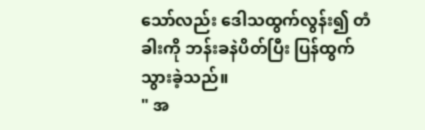သော်လည်း ဒေါသထွက်လွန်း၍ တံခါးကို ဘန်းခနဲပိတ်ပြီး ပြန်ထွက်သွားခဲ့သည်။
" အ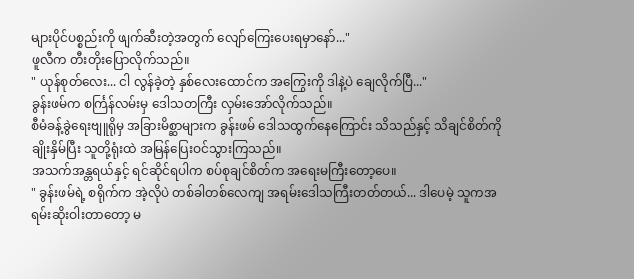များပိုင်ပစ္စည်းကို ဖျက်ဆီးတဲ့အတွက် လျော်ကြေးပေးရမှာနော်..."
ဖူလီက တီးတိုးပြောလိုက်သည်။
" ယုန်စုတ်လေး... ငါ လွန်ခဲ့တဲ့ နှစ်လေးထောင်က အကြွေးကို ဒါနဲ့ပဲ ချေလိုက်ပြီ..."
ခွန်းဖမ်က စင်္ကြန်လမ်းမှ ဒေါသတကြီး လှမ်းအော်လိုက်သည်။
စီမံခန့်ခွဲရေးဗျူရိုမှ အခြားမိစ္ဆာများက ခွန်းဖမ် ဒေါသထွက်နေကြောင်း သိသည်နှင့် သိချင်စိတ်ကို ချိုးနှိမ်ပြီး သူတို့ရုံးထဲ အမြန်ပြေးဝင်သွားကြသည်။
အသက်အန္တရယ်နှင့် ရင်ဆိုင်ရပါက စပ်စုချင်စိတ်က အရေးမကြီးတော့ပေ။
" ခွန်းဖမ်ရဲ့ စရိုက်က အဲ့လိုပဲ တစ်ခါတစ်လေကျ အရမ်းဒေါသကြီးတတ်တယ်... ဒါပေမဲ့ သူကအရမ်းဆိုးဝါးတာတော့ မ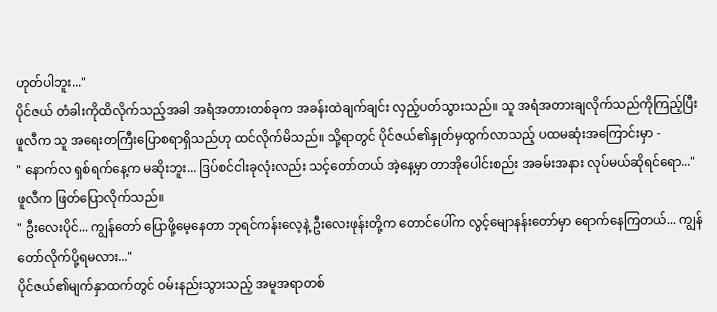ဟုတ်ပါဘူး..."
ပိုင်ဇယ် တံခါးကိုထိလိုက်သည့်အခါ အရံအတားတစ်ခုက အခန်းထဲချက်ချင်း လှည့်ပတ်သွားသည်။ သူ အရံအတားချလိုက်သည်ကိုကြည့်ပြီး ဖူလီက သူ အရေးတကြီးပြောစရာရှိသည်ဟု ထင်လိုက်မိသည်။ သို့ရာတွင် ပိုင်ဇယ်၏နှုတ်မှထွက်လာသည့် ပထမဆုံးအကြောင်းမှာ -
" နောက်လ ရှစ်ရက်နေ့က မဆိုးဘူး... ဒြပ်စင်ငါးခုလုံးလည်း သင့်တော်တယ် အဲ့နေ့မှာ တာအိုပေါင်းစည်း အခမ်းအနား လုပ်မယ်ဆိုရင်ရော..."
ဖူလီက ဖြတ်ပြောလိုက်သည်။
" ဦးလေးပိုင်... ကျွန်တော် ပြောဖို့မေ့နေတာ ဘုရင်ကန်းလေ့နဲ့ ဦးလေးဖုန်းတို့က တောင်ပေါ်က လွင့်မျောနန်းတော်မှာ ရောက်နေကြတယ်... ကျွန်တော်လိုက်ပို့ရမလား..."
ပိုင်ဇယ်၏မျက်နှာထက်တွင် ဝမ်းနည်းသွားသည့် အမူအရာတစ်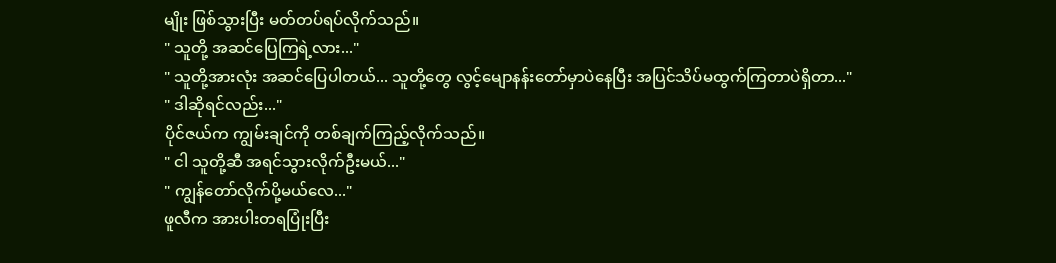မျိုး ဖြစ်သွားပြီး မတ်တပ်ရပ်လိုက်သည်။
" သူတို့ အဆင်ပြေကြရဲ့လား..."
" သူတို့အားလုံး အဆင်ပြေပါတယ်... သူတို့တွေ လွင့်မျောနန်းတော်မှာပဲနေပြီး အပြင်သိပ်မထွက်ကြတာပဲရှိတာ..."
" ဒါဆိုရင်လည်း..."
ပိုင်ဇယ်က ကျွမ်းချင်ကို တစ်ချက်ကြည့်လိုက်သည်။
" ငါ သူတို့ဆီ အရင်သွားလိုက်ဦးမယ်..."
" ကျွန်တော်လိုက်ပို့မယ်လေ..."
ဖူလီက အားပါးတရပြုံးပြီး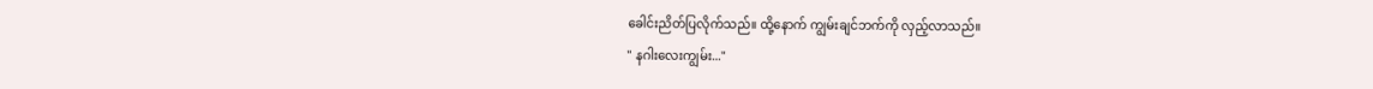ခေါင်းညိတ်ပြလိုက်သည်။ ထို့နောက် ကျွမ်းချင်ဘက်ကို လှည့်လာသည်။
" နဂါးလေးကျွမ်း..."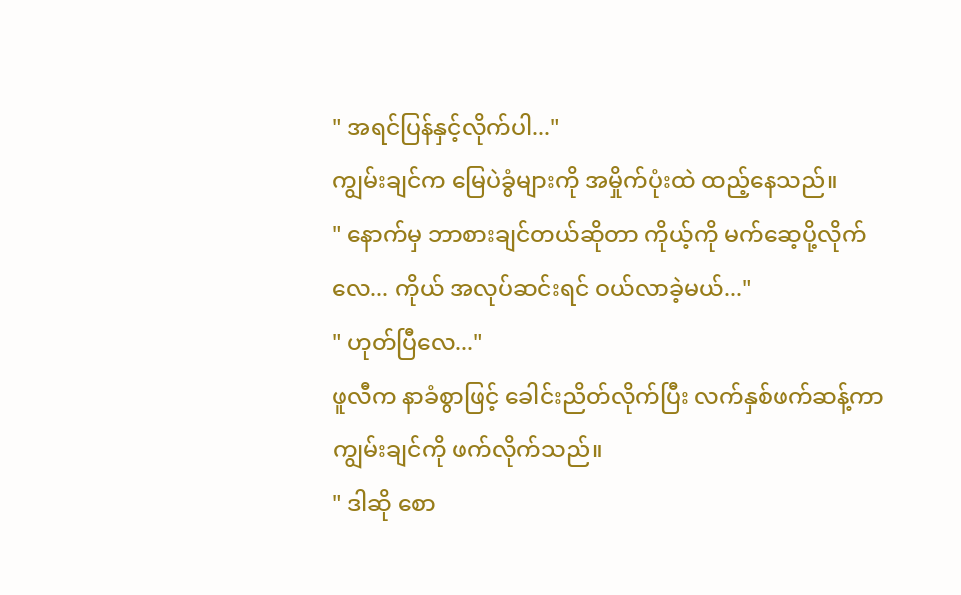" အရင်ပြန်နှင့်လိုက်ပါ..."
ကျွမ်းချင်က မြေပဲခွံများကို အမှိုက်ပုံးထဲ ထည့်နေသည်။
" နောက်မှ ဘာစားချင်တယ်ဆိုတာ ကိုယ့်ကို မက်ဆေ့ပို့လိုက်လေ... ကိုယ် အလုပ်ဆင်းရင် ဝယ်လာခဲ့မယ်..."
" ဟုတ်ပြီလေ..."
ဖူလီက နာခံစွာဖြင့် ခေါင်းညိတ်လိုက်ပြီး လက်နှစ်ဖက်ဆန့်ကာ ကျွမ်းချင်ကို ဖက်လိုက်သည်။
" ဒါဆို စော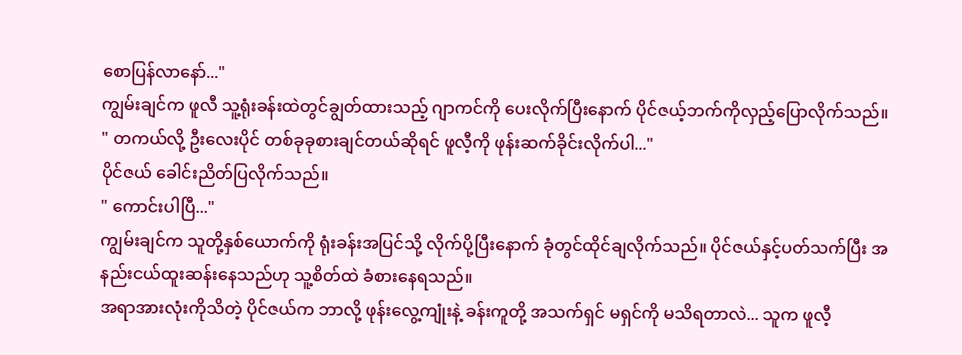စောပြန်လာနော်..."
ကျွမ်းချင်က ဖူလီ သူ့ရုံးခန်းထဲတွင်ချွတ်ထားသည့် ဂျာကင်ကို ပေးလိုက်ပြီးနောက် ပိုင်ဇယ့်ဘက်ကိုလှည့်ပြောလိုက်သည်။
" တကယ်လို့ ဦးလေးပိုင် တစ်ခုခုစားချင်တယ်ဆိုရင် ဖူလီ့ကို ဖုန်းဆက်ခိုင်းလိုက်ပါ..."
ပိုင်ဇယ် ခေါင်းညိတ်ပြလိုက်သည်။
" ကောင်းပါပြီ..."
ကျွမ်းချင်က သူတို့နှစ်ယောက်ကို ရုံးခန်းအပြင်သို့ လိုက်ပို့ပြီးနောက် ခုံတွင်ထိုင်ချလိုက်သည်။ ပိုင်ဇယ်နှင့်ပတ်သက်ပြီး အနည်းငယ်ထူးဆန်းနေသည်ဟု သူ့စိတ်ထဲ ခံစားနေရသည်။
အရာအားလုံးကိုသိတဲ့ ပိုင်ဇယ်က ဘာလို့ ဖုန်းလွေ့ကျုံးနဲ့ ခန်းကူတို့ အသက်ရှင် မရှင်ကို မသိရတာလဲ... သူက ဖူလီ့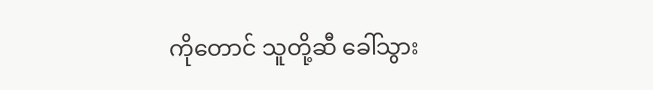ကိုတောင် သူတို့ဆီ ခေါ်သွား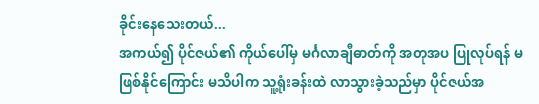ခိုင်းနေသေးတယ်...
အကယ်၍ ပိုင်ဇယ်၏ ကိုယ်ပေါ်မှ မင်္ဂလာချီဓာတ်ကို အတုအပ ပြုလုပ်ရန် မဖြစ်နိုင်ကြောင်း မသိပါက သူ့ရုံးခန်းထဲ လာသွားခဲ့သည်မှာ ပိုင်ဇယ်အ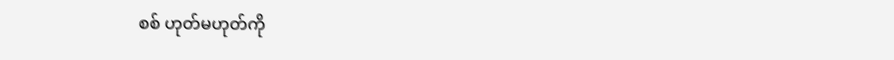စစ် ဟုတ်မဟုတ်ကို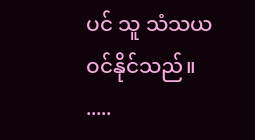ပင် သူ သံသယဝင်နိုင်သည်။
.....